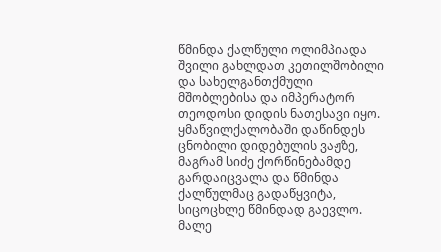წმინდა ქალწული ოლიმპიადა შვილი გახლდათ კეთილშობილი და სახელგანთქმული მშობლებისა და იმპერატორ თეოდოსი დიდის ნათესავი იყო.
ყმაწვილქალობაში დაწინდეს ცნობილი დიდებულის ვაჟზე, მაგრამ სიძე ქორწინებამდე გარდაიცვალა და წმინდა ქალწულმაც გადაწყვიტა, სიცოცხლე წმინდად გაევლო. მალე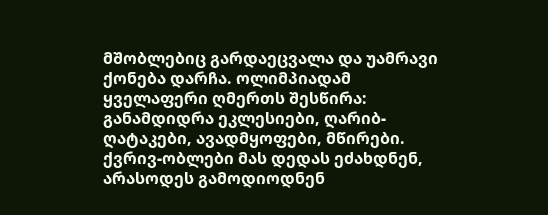მშობლებიც გარდაეცვალა და უამრავი ქონება დარჩა. ოლიმპიადამ ყველაფერი ღმერთს შესწირა: განამდიდრა ეკლესიები, ღარიბ-ღატაკები, ავადმყოფები, მწირები. ქვრივ-ობლები მას დედას ეძახდნენ, არასოდეს გამოდიოდნენ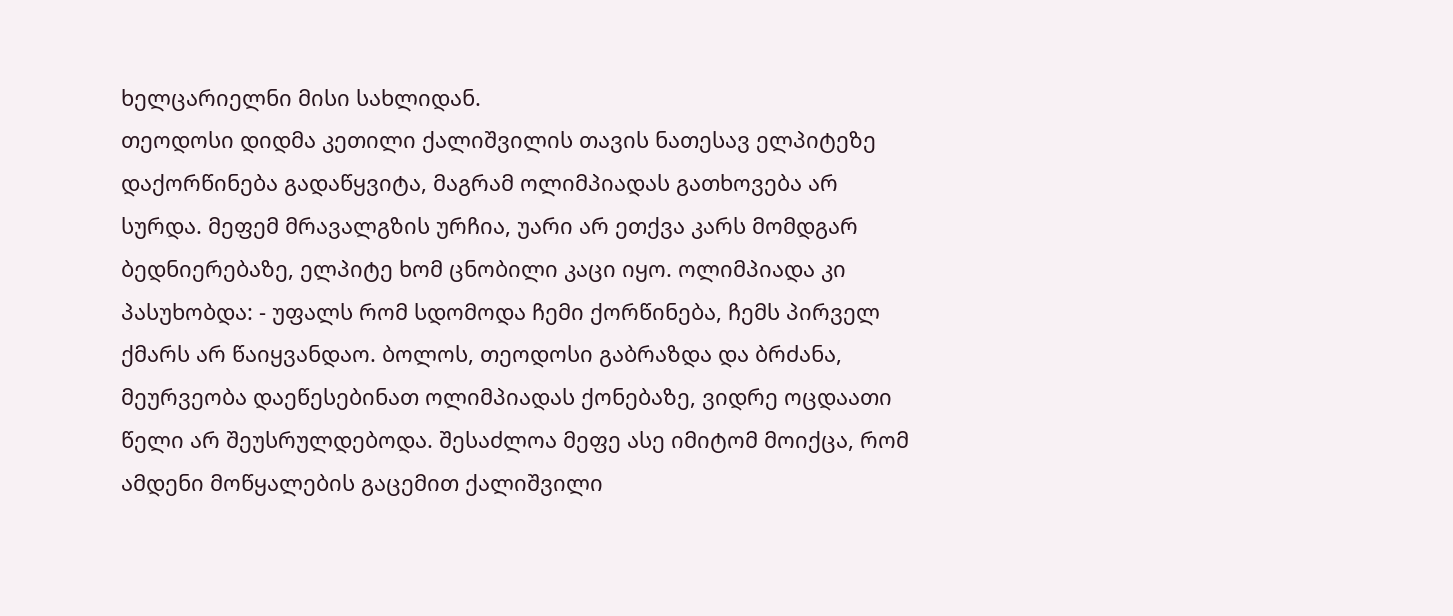ხელცარიელნი მისი სახლიდან.
თეოდოსი დიდმა კეთილი ქალიშვილის თავის ნათესავ ელპიტეზე დაქორწინება გადაწყვიტა, მაგრამ ოლიმპიადას გათხოვება არ სურდა. მეფემ მრავალგზის ურჩია, უარი არ ეთქვა კარს მომდგარ ბედნიერებაზე, ელპიტე ხომ ცნობილი კაცი იყო. ოლიმპიადა კი პასუხობდა: - უფალს რომ სდომოდა ჩემი ქორწინება, ჩემს პირველ ქმარს არ წაიყვანდაო. ბოლოს, თეოდოსი გაბრაზდა და ბრძანა, მეურვეობა დაეწესებინათ ოლიმპიადას ქონებაზე, ვიდრე ოცდაათი წელი არ შეუსრულდებოდა. შესაძლოა მეფე ასე იმიტომ მოიქცა, რომ ამდენი მოწყალების გაცემით ქალიშვილი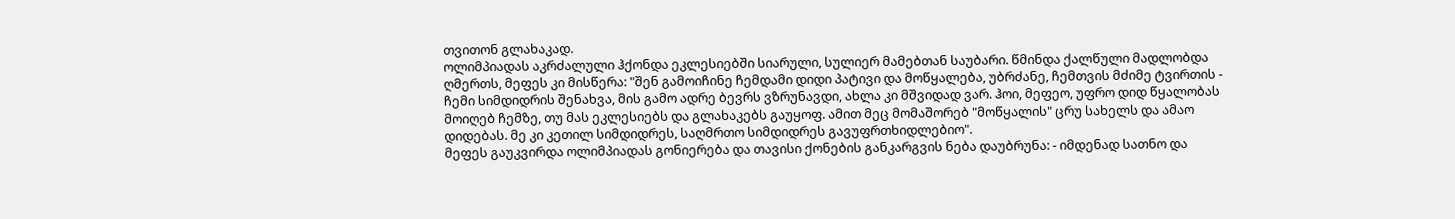თვითონ გლახაკად.
ოლიმპიადას აკრძალული ჰქონდა ეკლესიებში სიარული, სულიერ მამებთან საუბარი. წმინდა ქალწული მადლობდა ღმერთს, მეფეს კი მისწერა: "შენ გამოიჩინე ჩემდამი დიდი პატივი და მოწყალება, უბრძანე, ჩემთვის მძიმე ტვირთის - ჩემი სიმდიდრის შენახვა, მის გამო ადრე ბევრს ვზრუნავდი, ახლა კი მშვიდად ვარ. ჰოი, მეფეო, უფრო დიდ წყალობას მოიღებ ჩემზე, თუ მას ეკლესიებს და გლახაკებს გაუყოფ. ამით მეც მომაშორებ "მოწყალის" ცრუ სახელს და ამაო დიდებას. მე კი კეთილ სიმდიდრეს, საღმრთო სიმდიდრეს გავუფრთხიდლებიო".
მეფეს გაუკვირდა ოლიმპიადას გონიერება და თავისი ქონების განკარგვის ნება დაუბრუნა: - იმდენად სათნო და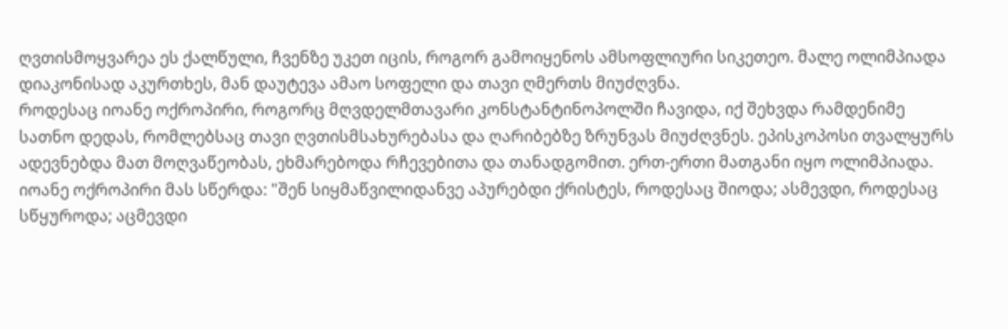ღვთისმოყვარეა ეს ქალწული, ჩვენზე უკეთ იცის, როგორ გამოიყენოს ამსოფლიური სიკეთეო. მალე ოლიმპიადა დიაკონისად აკურთხეს, მან დაუტევა ამაო სოფელი და თავი ღმერთს მიუძღვნა.
როდესაც იოანე ოქროპირი, როგორც მღვდელმთავარი კონსტანტინოპოლში ჩავიდა, იქ შეხვდა რამდენიმე სათნო დედას, რომლებსაც თავი ღვთისმსახურებასა და ღარიბებზე ზრუნვას მიუძღვნეს. ეპისკოპოსი თვალყურს ადევნებდა მათ მოღვაწეობას, ეხმარებოდა რჩევებითა და თანადგომით. ერთ-ერთი მათგანი იყო ოლიმპიადა. იოანე ოქროპირი მას სწერდა: "შენ სიყმაწვილიდანვე აპურებდი ქრისტეს, როდესაც შიოდა; ასმევდი, როდესაც სწყუროდა; აცმევდი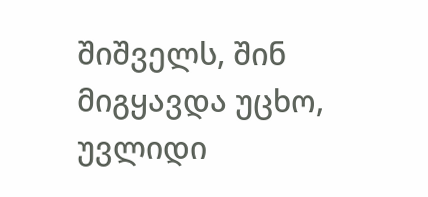შიშველს, შინ მიგყავდა უცხო, უვლიდი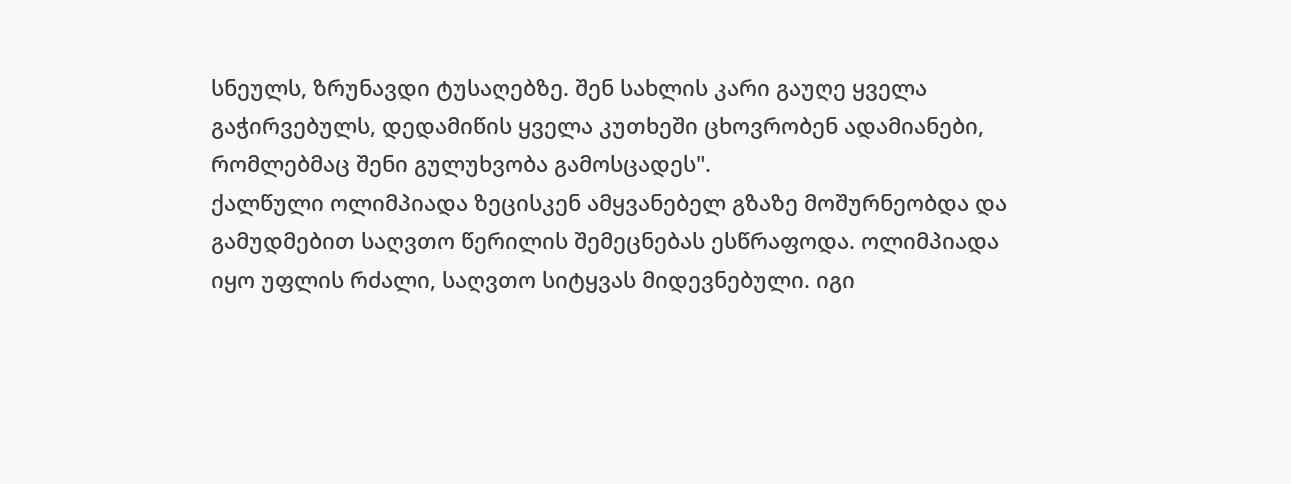სნეულს, ზრუნავდი ტუსაღებზე. შენ სახლის კარი გაუღე ყველა გაჭირვებულს, დედამიწის ყველა კუთხეში ცხოვრობენ ადამიანები, რომლებმაც შენი გულუხვობა გამოსცადეს".
ქალწული ოლიმპიადა ზეცისკენ ამყვანებელ გზაზე მოშურნეობდა და გამუდმებით საღვთო წერილის შემეცნებას ესწრაფოდა. ოლიმპიადა იყო უფლის რძალი, საღვთო სიტყვას მიდევნებული. იგი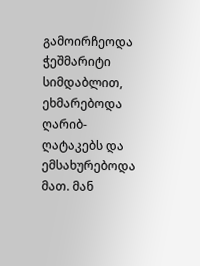გამოირჩეოდა ჭეშმარიტი სიმდაბლით, ეხმარებოდა ღარიბ-ღატაკებს და ემსახურებოდა მათ. მან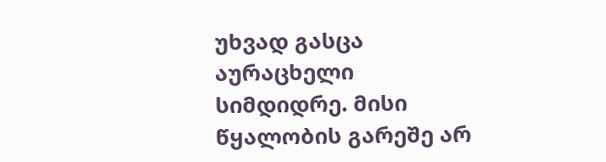უხვად გასცა აურაცხელი სიმდიდრე. მისი წყალობის გარეშე არ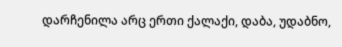დარჩენილა არც ერთი ქალაქი, დაბა, უდაბნო,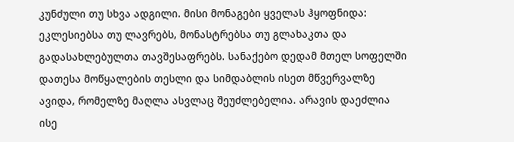კუნძული თუ სხვა ადგილი. მისი მონაგები ყველას ჰყოფნიდა: ეკლესიებსა თუ ლავრებს, მონასტრებსა თუ გლახაკთა და გადასახლებულთა თავშესაფრებს. სანაქებო დედამ მთელ სოფელში დათესა მოწყალების თესლი და სიმდაბლის ისეთ მწვერვალზე ავიდა, რომელზე მაღლა ასვლაც შეუძლებელია. არავის დაეძლია ისე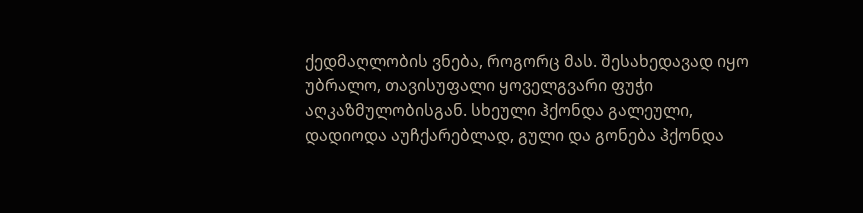ქედმაღლობის ვნება, როგორც მას. შესახედავად იყო უბრალო, თავისუფალი ყოველგვარი ფუჭი აღკაზმულობისგან. სხეული ჰქონდა გალეული, დადიოდა აუჩქარებლად, გული და გონება ჰქონდა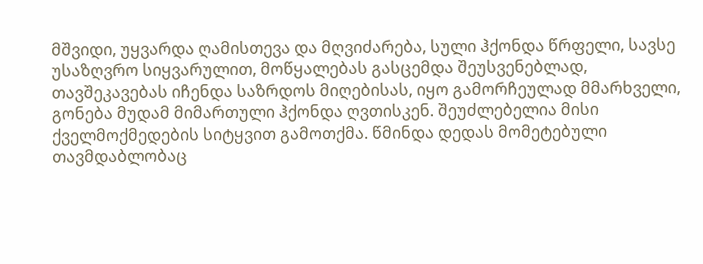მშვიდი, უყვარდა ღამისთევა და მღვიძარება, სული ჰქონდა წრფელი, სავსე უსაზღვრო სიყვარულით, მოწყალებას გასცემდა შეუსვენებლად, თავშეკავებას იჩენდა საზრდოს მიღებისას, იყო გამორჩეულად მმარხველი, გონება მუდამ მიმართული ჰქონდა ღვთისკენ. შეუძლებელია მისი ქველმოქმედების სიტყვით გამოთქმა. წმინდა დედას მომეტებული თავმდაბლობაც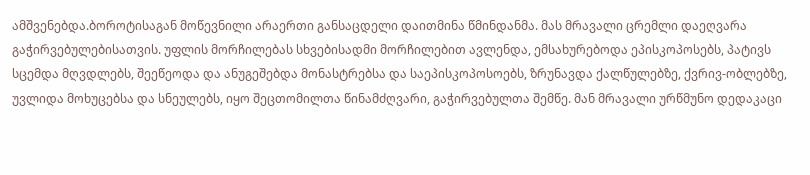ამშვენებდა.ბოროტისაგან მოწევნილი არაერთი განსაცდელი დაითმინა წმინდანმა. მას მრავალი ცრემლი დაეღვარა გაჭირვებულებისათვის. უფლის მორჩილებას სხვებისადმი მორჩილებით ავლენდა, ემსახურებოდა ეპისკოპოსებს, პატივს სცემდა მღვდლებს, შეეწეოდა და ანუგეშებდა მონასტრებსა და საეპისკოპოსოებს, ზრუნავდა ქალწულებზე, ქვრივ-ობლებზე, უვლიდა მოხუცებსა და სნეულებს, იყო შეცთომილთა წინამძღვარი, გაჭირვებულთა შემწე. მან მრავალი ურწმუნო დედაკაცი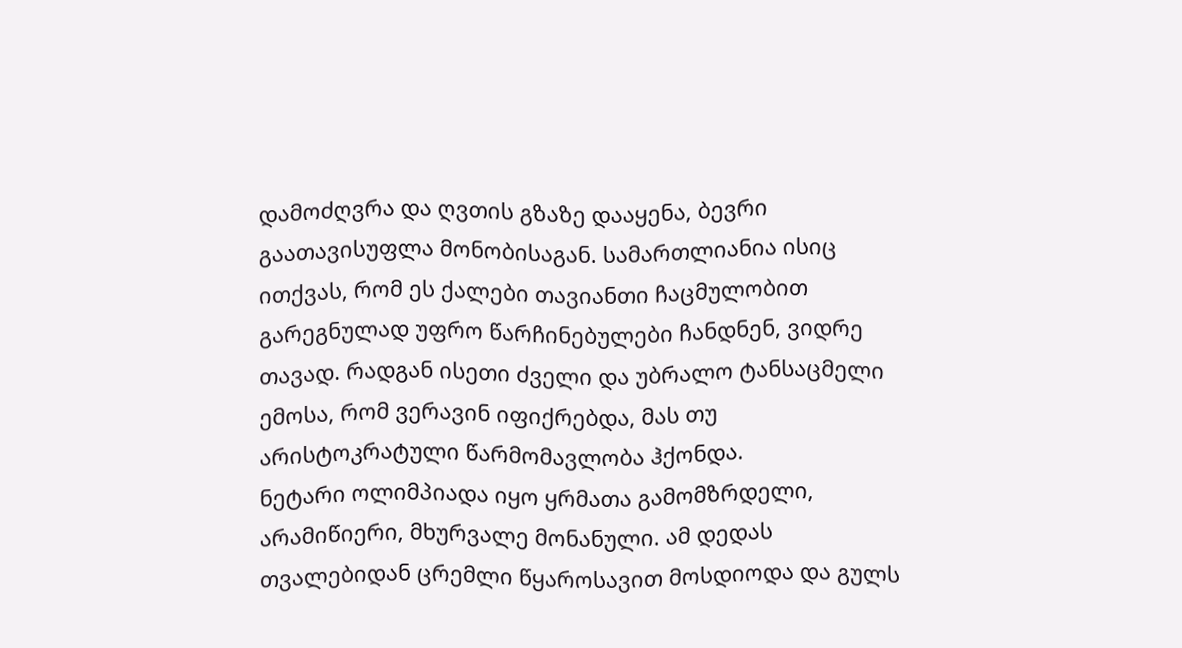დამოძღვრა და ღვთის გზაზე დააყენა, ბევრი გაათავისუფლა მონობისაგან. სამართლიანია ისიც ითქვას, რომ ეს ქალები თავიანთი ჩაცმულობით გარეგნულად უფრო წარჩინებულები ჩანდნენ, ვიდრე თავად. რადგან ისეთი ძველი და უბრალო ტანსაცმელი ემოსა, რომ ვერავინ იფიქრებდა, მას თუ არისტოკრატული წარმომავლობა ჰქონდა.
ნეტარი ოლიმპიადა იყო ყრმათა გამომზრდელი, არამიწიერი, მხურვალე მონანული. ამ დედას თვალებიდან ცრემლი წყაროსავით მოსდიოდა და გულს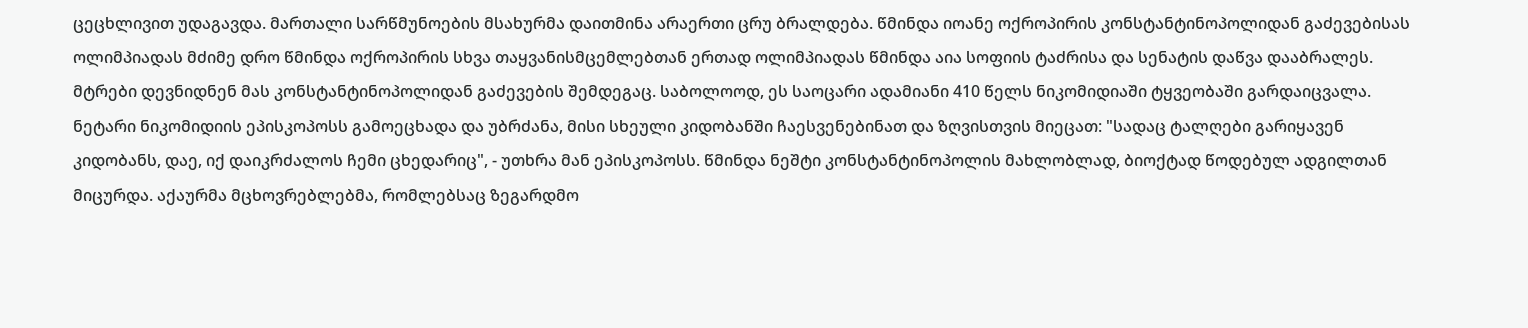ცეცხლივით უდაგავდა. მართალი სარწმუნოების მსახურმა დაითმინა არაერთი ცრუ ბრალდება. წმინდა იოანე ოქროპირის კონსტანტინოპოლიდან გაძევებისას ოლიმპიადას მძიმე დრო წმინდა ოქროპირის სხვა თაყვანისმცემლებთან ერთად ოლიმპიადას წმინდა აია სოფიის ტაძრისა და სენატის დაწვა დააბრალეს. მტრები დევნიდნენ მას კონსტანტინოპოლიდან გაძევების შემდეგაც. საბოლოოდ, ეს საოცარი ადამიანი 410 წელს ნიკომიდიაში ტყვეობაში გარდაიცვალა. ნეტარი ნიკომიდიის ეპისკოპოსს გამოეცხადა და უბრძანა, მისი სხეული კიდობანში ჩაესვენებინათ და ზღვისთვის მიეცათ: "სადაც ტალღები გარიყავენ კიდობანს, დაე, იქ დაიკრძალოს ჩემი ცხედარიც", - უთხრა მან ეპისკოპოსს. წმინდა ნეშტი კონსტანტინოპოლის მახლობლად, ბიოქტად წოდებულ ადგილთან მიცურდა. აქაურმა მცხოვრებლებმა, რომლებსაც ზეგარდმო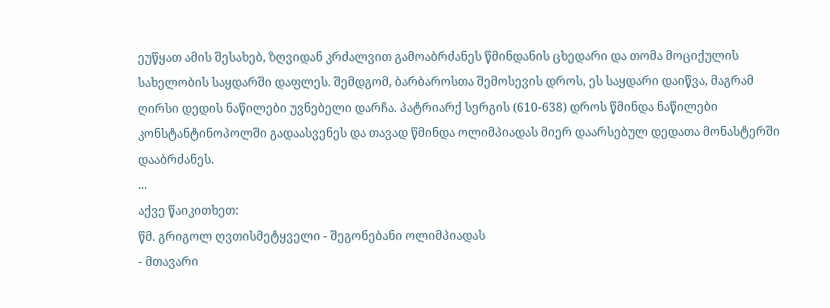ეუწყათ ამის შესახებ, ზღვიდან კრძალვით გამოაბრძანეს წმინდანის ცხედარი და თომა მოციქულის სახელობის საყდარში დაფლეს. შემდგომ, ბარბაროსთა შემოსევის დროს, ეს საყდარი დაიწვა, მაგრამ ღირსი დედის ნაწილები უვნებელი დარჩა. პატრიარქ სერგის (610-638) დროს წმინდა ნაწილები კონსტანტინოპოლში გადაასვენეს და თავად წმინდა ოლიმპიადას მიერ დაარსებულ დედათა მონასტერში დააბრძანეს.
...
აქვე წაიკითხეთ:
წმ. გრიგოლ ღვთისმეტყველი - შეგონებანი ოლიმპიადას
- მთავარი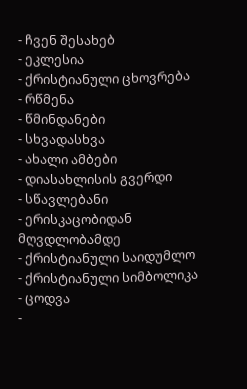- ჩვენ შესახებ
- ეკლესია
- ქრისტიანული ცხოვრება
- რწმენა
- წმინდანები
- სხვადასხვა
- ახალი ამბები
- დიასახლისის გვერდი
- სწავლებანი
- ერისკაცობიდან მღვდლობამდე
- ქრისტიანული საიდუმლო
- ქრისტიანული სიმბოლიკა
- ცოდვა
-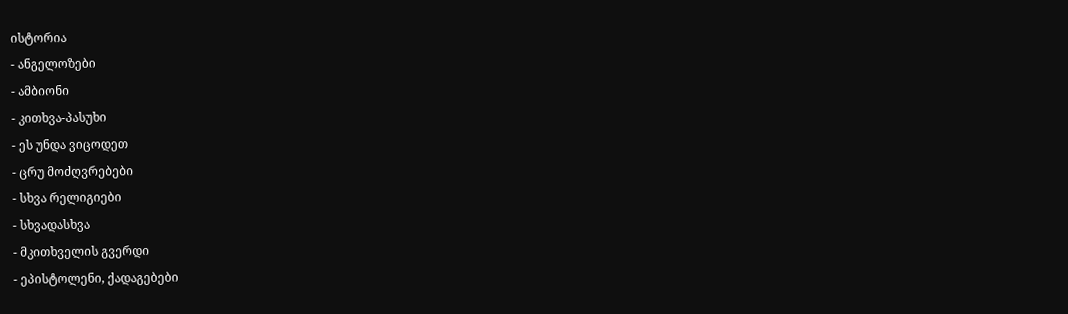ისტორია
- ანგელოზები
- ამბიონი
- კითხვა-პასუხი
- ეს უნდა ვიცოდეთ
- ცრუ მოძღვრებები
- სხვა რელიგიები
- სხვადასხვა
- მკითხველის გვერდი
- ეპისტოლენი, ქადაგებები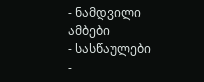- ნამდვილი ამბები
- სასწაულები
-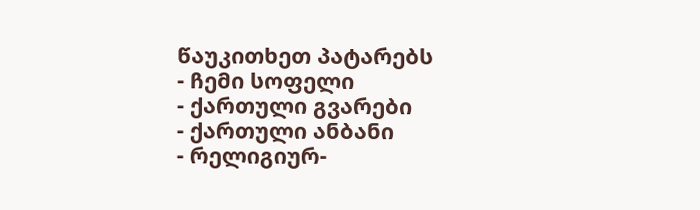წაუკითხეთ პატარებს
- ჩემი სოფელი
- ქართული გვარები
- ქართული ანბანი
- რელიგიურ-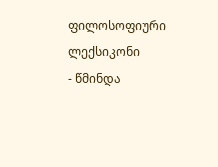ფილოსოფიური ლექსიკონი
- წმინდა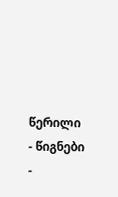წერილი
- წიგნები
-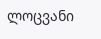ლოცვანი